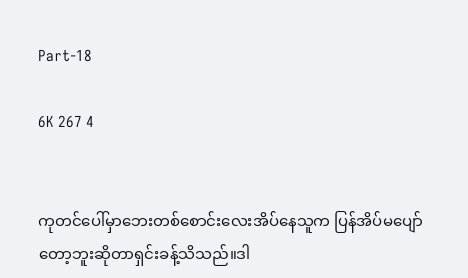Part-18

6K 267 4


ကုတင်ပေါ်မှာဘေးတစ်စောင်းလေးအိပ်နေသူက ပြန်အိပ်မပျော်တော့ဘူးဆိုတာရှင်းခန့်သိသည်။ဒါ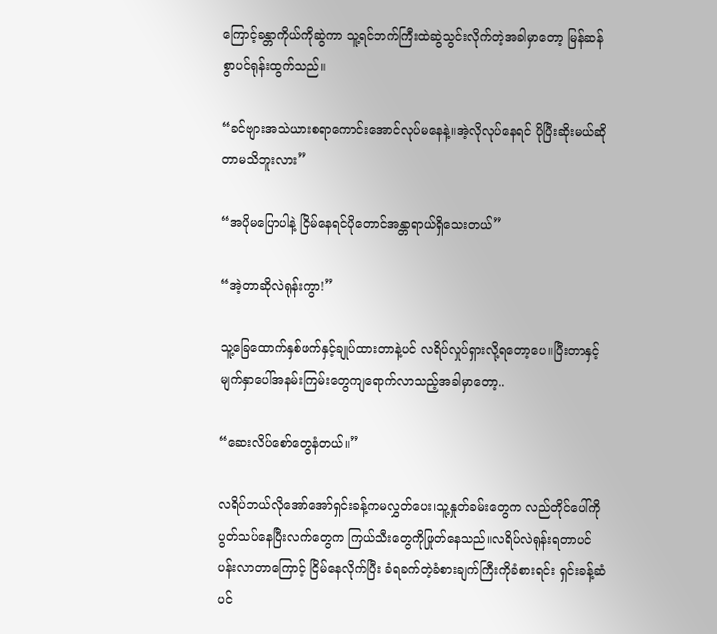ကြောင့်ခန္တာကိုယ်ကိုဆွဲကာ သူ့ရင်ဘက်ကြီးထဲဆွဲသွင်းလိုက်တဲ့အခါမှာတော့ မြန်ဆန်စွာပင်ရုန်းထွက်သည်။

“ခင်ဗျားအသဲယားစရာကောင်းအောင်လုပ်မနေနဲ့။အဲ့လိုလုပ်နေရင် ပိုပြီးဆိုးမယ်ဆိုတာမသိဘူးလား”

“အပိုမပြောပါနဲ့ ငြိမ်နေရင်ပိုတောင်အန္တာရာယ်ရှိသေးတယ်”

“အဲ့တာဆိုလဲရုန်းကွာ!”

သူ့ခြေထောက်နှစ်ဖက်နှင့်ချုပ်ထားတာနဲ့ပင် လရိပ်လှုပ်ရှားလို့ရတော့ပေ။ပြီးတာနှင့်မျက်နှာပေါ်အနမ်းကြမ်းတွေကျရောက်လာသည့်အခါမှာတော့..

“ဆေးလိပ်စော်တွေနံတယ်။”

လရိပ်ဘယ်လိုအော်အော်ရှင်းခန့်ကမလွှတ်ပေး၊သူ့နှုတ်ခမ်းတွေက လည်တိုင်ပေါ်ကိုပွတ်သပ်နေပြီးလက်တွေက ကြယ်သီးတွေကိုဖြုတ်နေသည်။လရိပ်လဲရုန်းရတာပင်ပန်းလာတာကြောင့် ငြိမ်နေလိုက်ပြီး ခံရခက်တဲ့ခံစားချက်ကြီးကိုခံစားရင်း ရှင်းခန့်ဆံပင်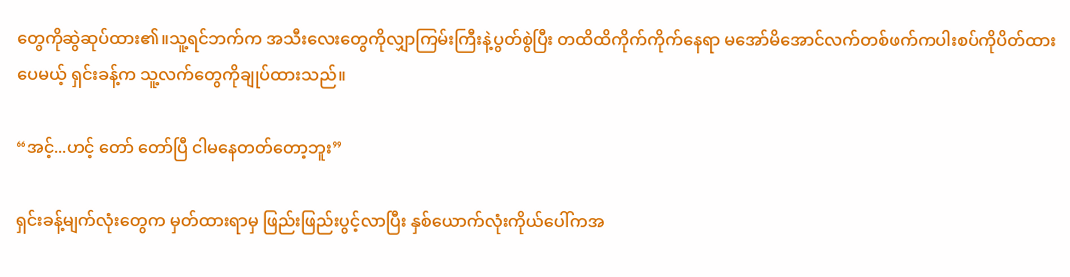တွေကိုဆွဲဆုပ်ထား၏။သူ့ရင်ဘက်က အသီးလေးတွေကိုလျှာကြမ်းကြီးနဲ့ပွတ်စွဲပြီး တထိထိကိုက်ကိုက်နေရာ မအော်မိအောင်လက်တစ်ဖက်ကပါးစပ်ကိုပိတ်ထားပေမယ့် ရှင်းခန့်က သူ့လက်တွေကိုချုပ်ထားသည်။

“အင့်...ဟင့် တော် တော်ပြီ ငါမနေတတ်တော့ဘူး”

ရှင်းခန့်မျက်လုံးတွေက မှတ်ထားရာမှ ဖြည်းဖြည်းပွင့်လာပြီး နှစ်ယောက်လုံးကိုယ်ပေါ်ကအ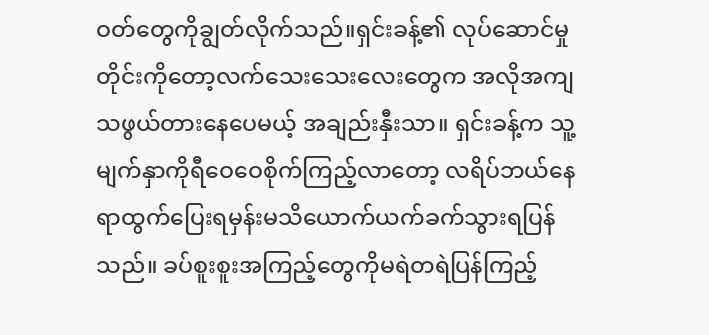ဝတ်တွေကိုချွတ်လိုက်သည်။ရှင်းခန့်၏ လုပ်ဆောင်မှုတိုင်းကိုတော့လက်သေးသေးလေးတွေက အလိုအကျသဖွယ်တားနေပေမယ့် အချည်းနှီးသာ။ ရှင်းခန့်က သူ့မျက်နှာကိုရီဝေဝေစိုက်ကြည့်လာတော့ လရိပ်ဘယ်နေရာထွက်ပြေးရမှန်းမသိယောက်ယက်ခက်သွားရပြန်သည်။ ခပ်စူးစူးအကြည့်တွေကိုမရဲတရဲပြန်ကြည့်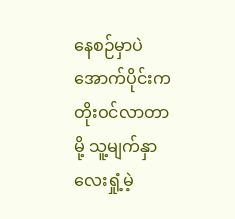နေစဉ်မှာပဲ အောက်ပိုင်းကတိုးဝင်လာတာမို့ သူ့မျက်နှာလေးရှုံ့မဲ့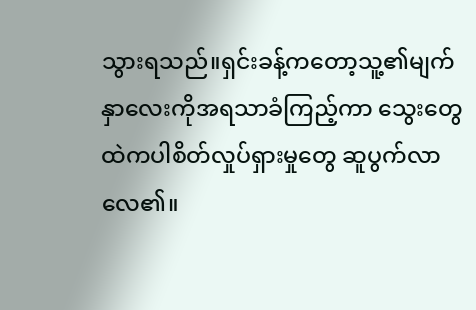သွားရသည်။ရှင်းခန့်ကတော့သူ့၏မျက်နှာလေးကိုအရသာခံကြည့်ကာ သွေးတွေထဲကပါစိတ်လှုပ်ရှားမှုတွေ ဆူပွက်လာလေ၏။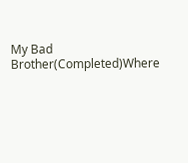My Bad Brother(Completed)Where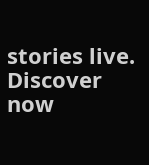stories live. Discover now